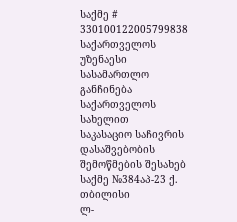საქმე # 330100122005799838
საქართველოს უზენაესი სასამართლო
განჩინება
საქართველოს სახელით
საკასაციო საჩივრის დასაშვებობის
შემოწმების შესახებ
საქმე №384აპ-23 ქ. თბილისი
ლ-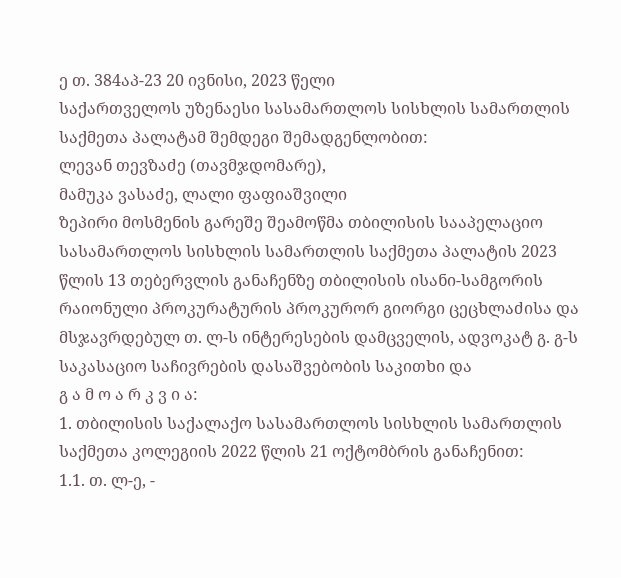ე თ. 384აპ-23 20 ივნისი, 2023 წელი
საქართველოს უზენაესი სასამართლოს სისხლის სამართლის საქმეთა პალატამ შემდეგი შემადგენლობით:
ლევან თევზაძე (თავმჯდომარე),
მამუკა ვასაძე, ლალი ფაფიაშვილი
ზეპირი მოსმენის გარეშე შეამოწმა თბილისის სააპელაციო სასამართლოს სისხლის სამართლის საქმეთა პალატის 2023 წლის 13 თებერვლის განაჩენზე თბილისის ისანი-სამგორის რაიონული პროკურატურის პროკურორ გიორგი ცეცხლაძისა და მსჯავრდებულ თ. ლ-ს ინტერესების დამცველის, ადვოკატ გ. გ-ს საკასაციო საჩივრების დასაშვებობის საკითხი და
გ ა მ ო ა რ კ ვ ი ა:
1. თბილისის საქალაქო სასამართლოს სისხლის სამართლის საქმეთა კოლეგიის 2022 წლის 21 ოქტომბრის განაჩენით:
1.1. თ. ლ-ე, -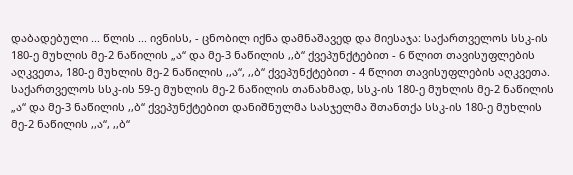დაბადებული ... წლის ... ივნისს, - ცნობილ იქნა დამნაშავედ და მიესაჯა: საქართველოს სსკ-ის 180-ე მუხლის მე-2 ნაწილის „ა“ და მე-3 ნაწილის ,,ბ“ ქვეპუნქტებით - 6 წლით თავისუფლების აღკვეთა, 180-ე მუხლის მე-2 ნაწილის ,,ა“, ,,ბ“ ქვეპუნქტებით - 4 წლით თავისუფლების აღკვეთა. საქართველოს სსკ-ის 59-ე მუხლის მე-2 ნაწილის თანახმად, სსკ-ის 180-ე მუხლის მე-2 ნაწილის „ა“ და მე-3 ნაწილის ,,ბ“ ქვეპუნქტებით დანიშნულმა სასჯელმა შთანთქა სსკ-ის 180-ე მუხლის მე-2 ნაწილის ,,ა“, ,,ბ“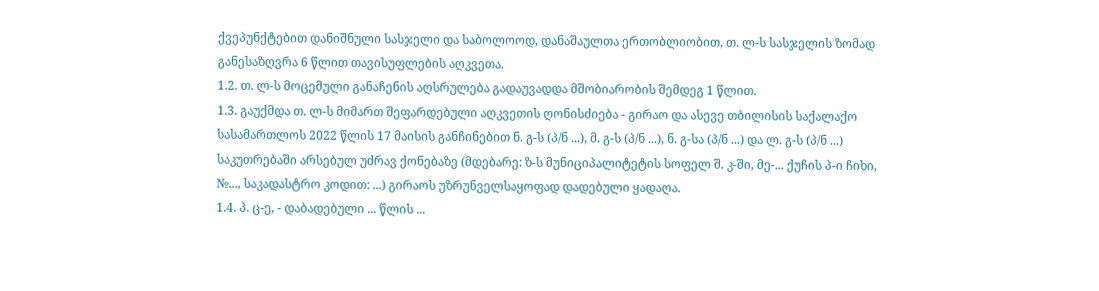ქვეპუნქტებით დანიშნული სასჯელი და საბოლოოდ, დანაშაულთა ერთობლიობით, თ. ლ-ს სასჯელის ზომად განესაზღვრა 6 წლით თავისუფლების აღკვეთა.
1.2. თ. ლ-ს მოცემული განაჩენის აღსრულება გადაუვადდა მშობიარობის შემდეგ 1 წლით.
1.3. გაუქმდა თ. ლ-ს მიმართ შეფარდებული აღკვეთის ღონისძიება - გირაო და ასევე თბილისის საქალაქო სასამართლოს 2022 წლის 17 მაისის განჩინებით ნ. გ-ს (პ/ნ ...), მ. გ-ს (პ/ნ ...), ნ. გ-სა (პ/ნ ...) და ლ. გ-ს (პ/ნ ...) საკუთრებაში არსებულ უძრავ ქონებაზე (მდებარე: ზ-ს მუნიციპალიტეტის სოფელ შ. კ-ში, მე-... ქუჩის პ-ი ჩიხი, №..., საკადასტრო კოდით: ...) გირაოს უზრუნველსაყოფად დადებული ყადაღა.
1.4. პ. ც-ე, - დაბადებული ... წლის ...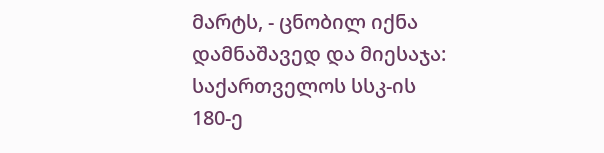მარტს, - ცნობილ იქნა დამნაშავედ და მიესაჯა: საქართველოს სსკ-ის 180-ე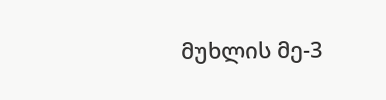მუხლის მე-3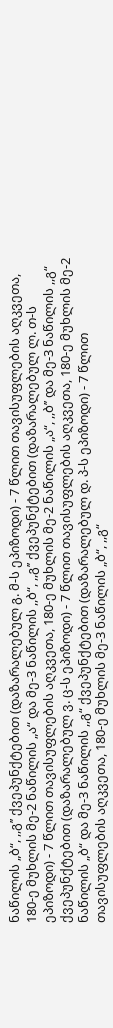ნაწილის „ბ“, ,,გ’’ ქვეპუნქტებით (დაზარალებულ გ. მ-ს ეპიზოდი) - 7 წლით თავისუფლების აღკვეთა, 180-ე მუხლის მე-2 ნაწილის „ა“ და მე-3 ნაწილის ,,ბ“, ,,გ’’ ქვეპუნქტებით (დაზარალებულ ლ. თ-ს ეპიზოდი) - 7 წლით თავისუფლების აღკვეთა, 180-ე მუხლის მე-2 ნაწილის „ა“, ,,ბ’’ და მე-3 ნაწილის ,,გ“ ქვეპუნქტებით (დაზარალებულ ვ. ც-ს ეპიზოდი) - 7 წლით თავისუფლების აღკვეთა, 180-ე მუხლის მე-2 ნაწილის „ბ“ და მე-3 ნაწილის ,,გ“ ქვეპუნქტებით (დაზარალებულ დ. პ-ს ეპიზოდი) - 7 წლით თავისუფლების აღკვეთა, 180-ე მუხლის მე-3 ნაწილის „ბ“, ,,გ“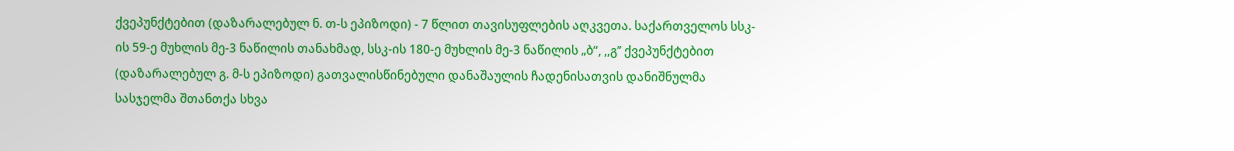ქვეპუნქტებით (დაზარალებულ ნ. თ-ს ეპიზოდი) - 7 წლით თავისუფლების აღკვეთა. საქართველოს სსკ-ის 59-ე მუხლის მე-3 ნაწილის თანახმად, სსკ-ის 180-ე მუხლის მე-3 ნაწილის „ბ“, ,,გ’’ ქვეპუნქტებით (დაზარალებულ გ. მ-ს ეპიზოდი) გათვალისწინებული დანაშაულის ჩადენისათვის დანიშნულმა სასჯელმა შთანთქა სხვა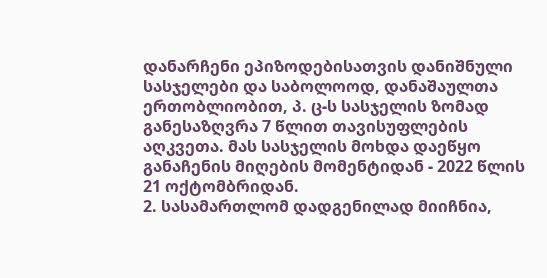დანარჩენი ეპიზოდებისათვის დანიშნული სასჯელები და საბოლოოდ, დანაშაულთა ერთობლიობით, პ. ც-ს სასჯელის ზომად განესაზღვრა 7 წლით თავისუფლების აღკვეთა. მას სასჯელის მოხდა დაეწყო განაჩენის მიღების მომენტიდან - 2022 წლის 21 ოქტომბრიდან.
2. სასამართლომ დადგენილად მიიჩნია,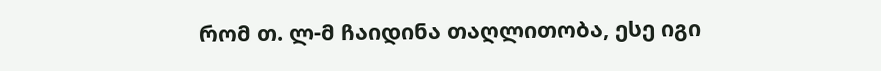რომ თ. ლ-მ ჩაიდინა თაღლითობა, ესე იგი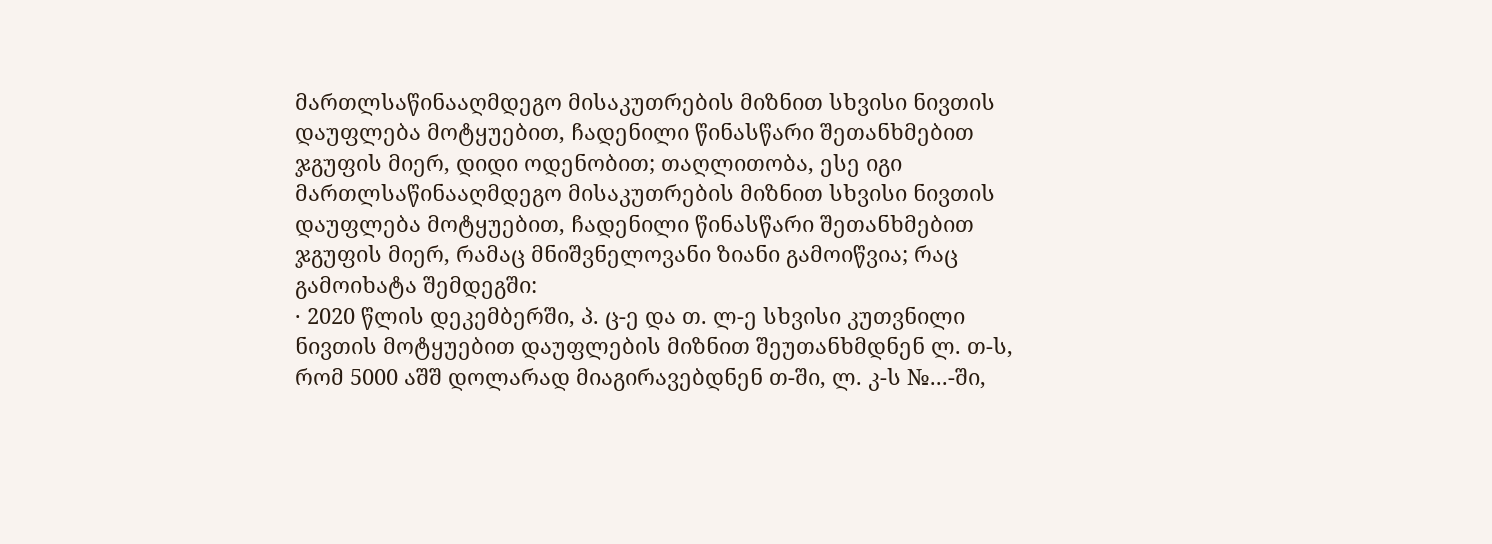მართლსაწინააღმდეგო მისაკუთრების მიზნით სხვისი ნივთის დაუფლება მოტყუებით, ჩადენილი წინასწარი შეთანხმებით ჯგუფის მიერ, დიდი ოდენობით; თაღლითობა, ესე იგი მართლსაწინააღმდეგო მისაკუთრების მიზნით სხვისი ნივთის დაუფლება მოტყუებით, ჩადენილი წინასწარი შეთანხმებით ჯგუფის მიერ, რამაც მნიშვნელოვანი ზიანი გამოიწვია; რაც გამოიხატა შემდეგში:
· 2020 წლის დეკემბერში, პ. ც-ე და თ. ლ-ე სხვისი კუთვნილი ნივთის მოტყუებით დაუფლების მიზნით შეუთანხმდნენ ლ. თ-ს, რომ 5000 აშშ დოლარად მიაგირავებდნენ თ-ში, ლ. კ-ს №...-ში,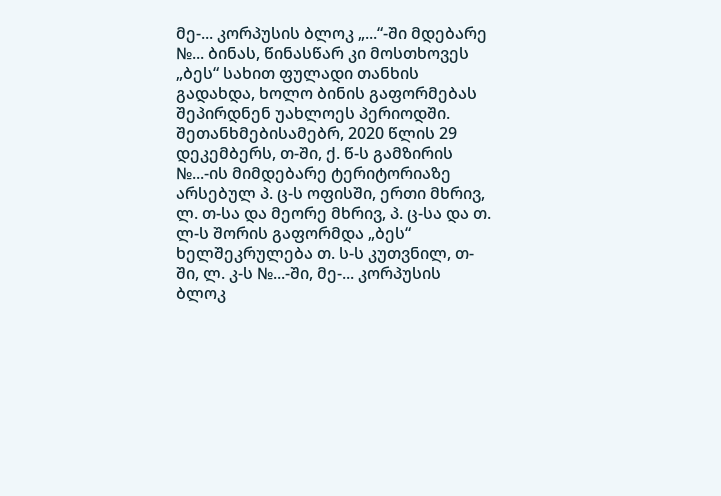მე-... კორპუსის ბლოკ „...“-ში მდებარე №... ბინას, წინასწარ კი მოსთხოვეს „ბეს“ სახით ფულადი თანხის გადახდა, ხოლო ბინის გაფორმებას შეპირდნენ უახლოეს პერიოდში. შეთანხმებისამებრ, 2020 წლის 29 დეკემბერს, თ-ში, ქ. წ-ს გამზირის №...-ის მიმდებარე ტერიტორიაზე არსებულ პ. ც-ს ოფისში, ერთი მხრივ, ლ. თ-სა და მეორე მხრივ, პ. ც-სა და თ. ლ-ს შორის გაფორმდა „ბეს“ ხელშეკრულება თ. ს-ს კუთვნილ, თ-ში, ლ. კ-ს №...-ში, მე-... კორპუსის ბლოკ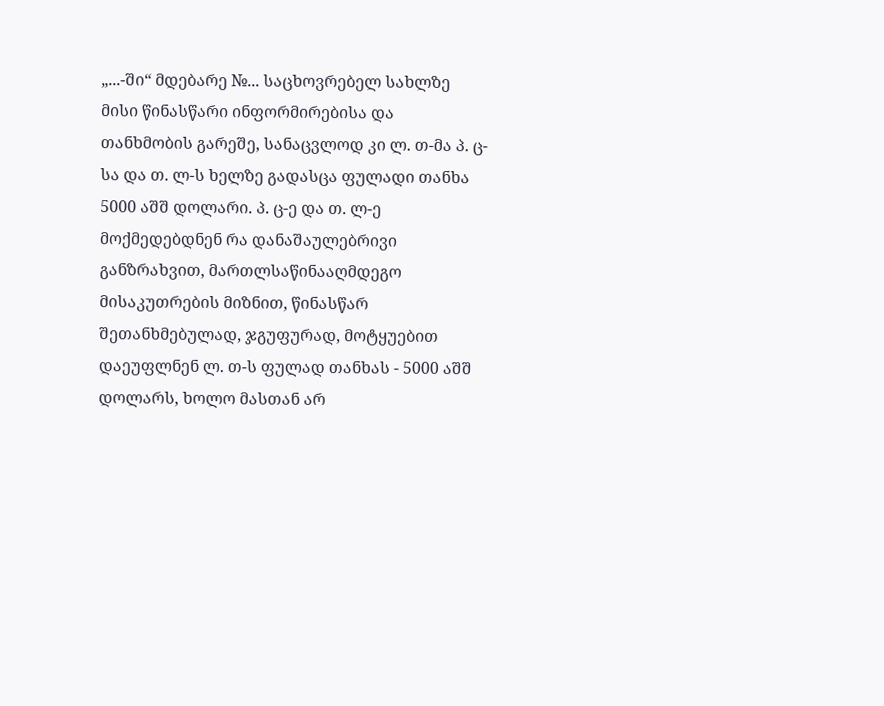„...-ში“ მდებარე №... საცხოვრებელ სახლზე მისი წინასწარი ინფორმირებისა და თანხმობის გარეშე, სანაცვლოდ კი ლ. თ-მა პ. ც-სა და თ. ლ-ს ხელზე გადასცა ფულადი თანხა 5000 აშშ დოლარი. პ. ც-ე და თ. ლ-ე მოქმედებდნენ რა დანაშაულებრივი განზრახვით, მართლსაწინააღმდეგო მისაკუთრების მიზნით, წინასწარ შეთანხმებულად, ჯგუფურად, მოტყუებით დაეუფლნენ ლ. თ-ს ფულად თანხას - 5000 აშშ დოლარს, ხოლო მასთან არ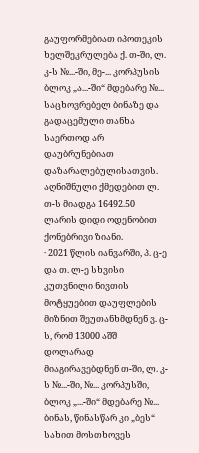გაუფორმებიათ იპოთეკის ხელშეკრულება ქ. თ-ში, ლ. კ-ს №...-ში, მე-... კორპუსის ბლოკ „ა...-ში“ მდებარე №... საცხოვრებელ ბინაზე და გადაცემული თანხა საერთოდ არ დაუბრუნებიათ დაზარალებულისათვის. აღნიშნული ქმედებით ლ. თ-ს მიადგა 16492.50 ლარის დიდი ოდენობით ქონებრივი ზიანი.
· 2021 წლის იანვარში, პ. ც-ე და თ. ლ-ე სხვისი კუთვნილი ნივთის მოტყუებით დაუფლების მიზნით შეუთანხმდნენ ვ. ც-ს, რომ 13000 აშშ დოლარად მიაგირავებდნენ თ-ში, ლ. კ-ს №...-ში, №... კორპუსში, ბლოკ „...-ში“ მდებარე №... ბინას, წინასწარ კი „ბეს“ სახით მოსთხოვეს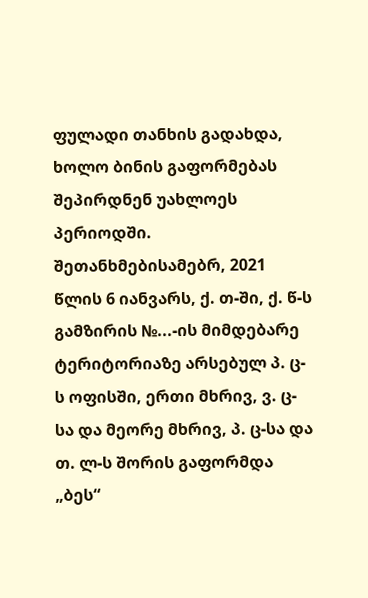ფულადი თანხის გადახდა, ხოლო ბინის გაფორმებას შეპირდნენ უახლოეს პერიოდში. შეთანხმებისამებრ, 2021 წლის 6 იანვარს, ქ. თ-ში, ქ. წ-ს გამზირის №...-ის მიმდებარე ტერიტორიაზე არსებულ პ. ც-ს ოფისში, ერთი მხრივ, ვ. ც-სა და მეორე მხრივ, პ. ც-სა და თ. ლ-ს შორის გაფორმდა „ბეს“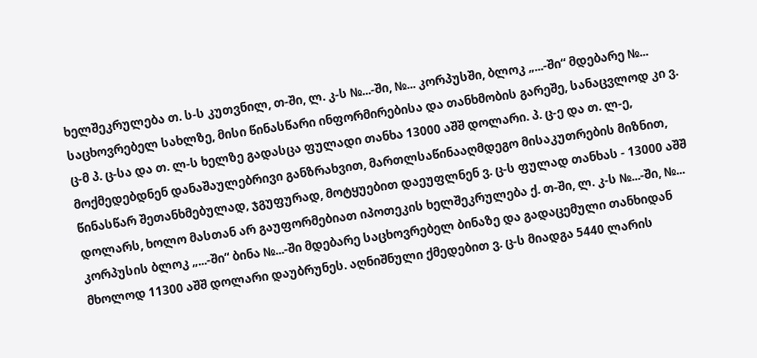ხელშეკრულება თ. ს-ს კუთვნილ, თ-ში, ლ. კ-ს №...-ში, №... კორპუსში, ბლოკ „...-ში“ მდებარე №... საცხოვრებელ სახლზე, მისი წინასწარი ინფორმირებისა და თანხმობის გარეშე, სანაცვლოდ კი ვ. ც-მ პ. ც-სა და თ. ლ-ს ხელზე გადასცა ფულადი თანხა 13000 აშშ დოლარი. პ. ც-ე და თ. ლ-ე, მოქმედებდნენ დანაშაულებრივი განზრახვით, მართლსაწინააღმდეგო მისაკუთრების მიზნით, წინასწარ შეთანხმებულად, ჯგუფურად, მოტყუებით დაეუფლნენ ვ. ც-ს ფულად თანხას - 13000 აშშ დოლარს, ხოლო მასთან არ გაუფორმებიათ იპოთეკის ხელშეკრულება ქ. თ-ში, ლ. კ-ს №...-ში, №... კორპუსის ბლოკ „...-ში“ ბინა №...-ში მდებარე საცხოვრებელ ბინაზე და გადაცემული თანხიდან მხოლოდ 11300 აშშ დოლარი დაუბრუნეს. აღნიშნული ქმედებით ვ. ც-ს მიადგა 5440 ლარის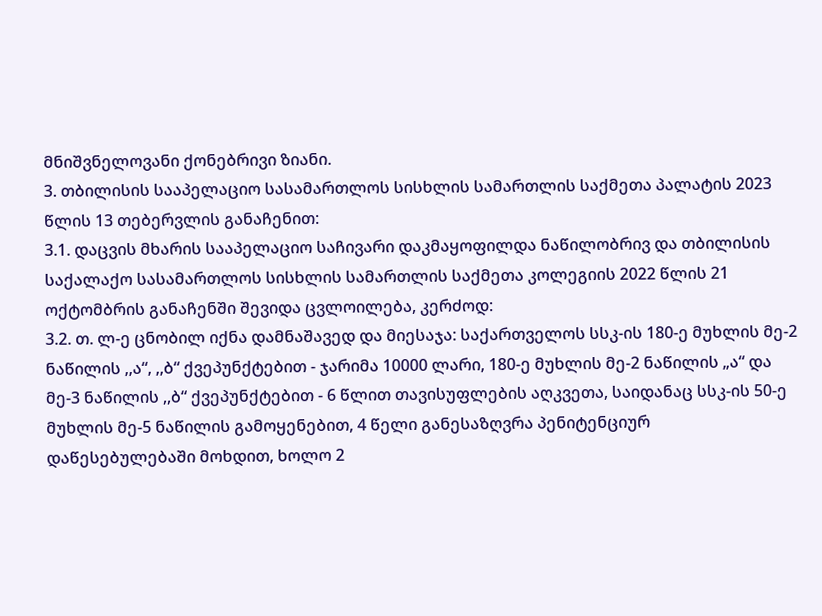მნიშვნელოვანი ქონებრივი ზიანი.
3. თბილისის სააპელაციო სასამართლოს სისხლის სამართლის საქმეთა პალატის 2023 წლის 13 თებერვლის განაჩენით:
3.1. დაცვის მხარის სააპელაციო საჩივარი დაკმაყოფილდა ნაწილობრივ და თბილისის საქალაქო სასამართლოს სისხლის სამართლის საქმეთა კოლეგიის 2022 წლის 21 ოქტომბრის განაჩენში შევიდა ცვლოილება, კერძოდ:
3.2. თ. ლ-ე ცნობილ იქნა დამნაშავედ და მიესაჯა: საქართველოს სსკ-ის 180-ე მუხლის მე-2 ნაწილის ,,ა“, ,,ბ“ ქვეპუნქტებით - ჯარიმა 10000 ლარი, 180-ე მუხლის მე-2 ნაწილის „ა“ და მე-3 ნაწილის ,,ბ“ ქვეპუნქტებით - 6 წლით თავისუფლების აღკვეთა, საიდანაც სსკ-ის 50-ე მუხლის მე-5 ნაწილის გამოყენებით, 4 წელი განესაზღვრა პენიტენციურ დაწესებულებაში მოხდით, ხოლო 2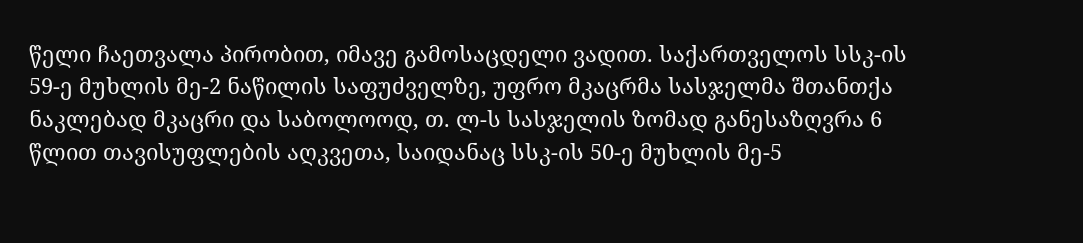წელი ჩაეთვალა პირობით, იმავე გამოსაცდელი ვადით. საქართველოს სსკ-ის 59-ე მუხლის მე-2 ნაწილის საფუძველზე, უფრო მკაცრმა სასჯელმა შთანთქა ნაკლებად მკაცრი და საბოლოოდ, თ. ლ-ს სასჯელის ზომად განესაზღვრა 6 წლით თავისუფლების აღკვეთა, საიდანაც სსკ-ის 50-ე მუხლის მე-5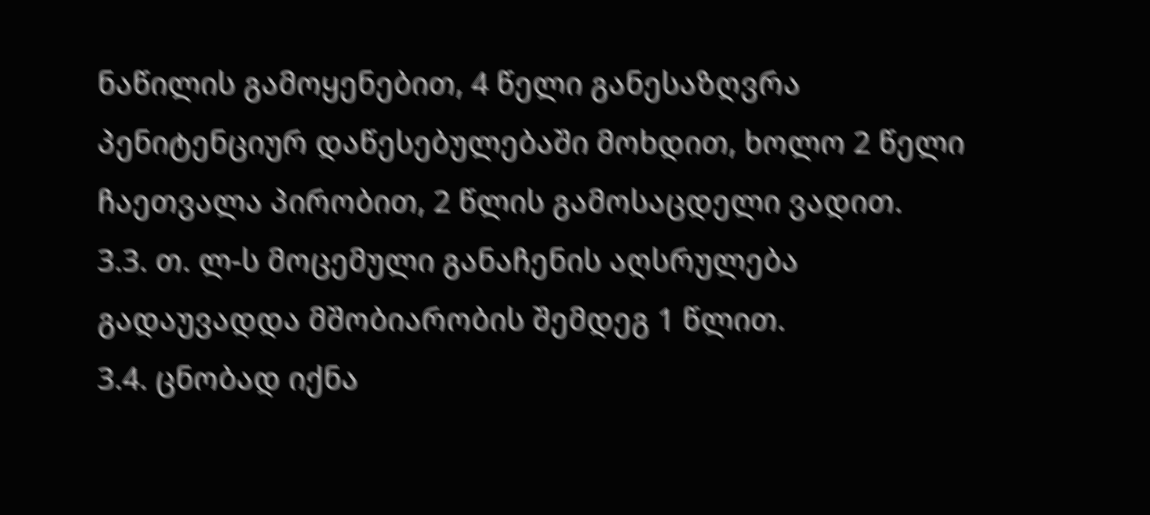ნაწილის გამოყენებით, 4 წელი განესაზღვრა პენიტენციურ დაწესებულებაში მოხდით, ხოლო 2 წელი ჩაეთვალა პირობით, 2 წლის გამოსაცდელი ვადით.
3.3. თ. ლ-ს მოცემული განაჩენის აღსრულება გადაუვადდა მშობიარობის შემდეგ 1 წლით.
3.4. ცნობად იქნა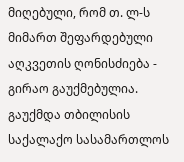მიღებული, რომ თ. ლ-ს მიმართ შეფარდებული აღკვეთის ღონისძიება - გირაო გაუქმებულია. გაუქმდა თბილისის საქალაქო სასამართლოს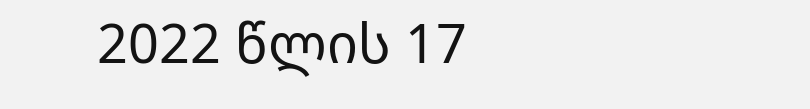2022 წლის 17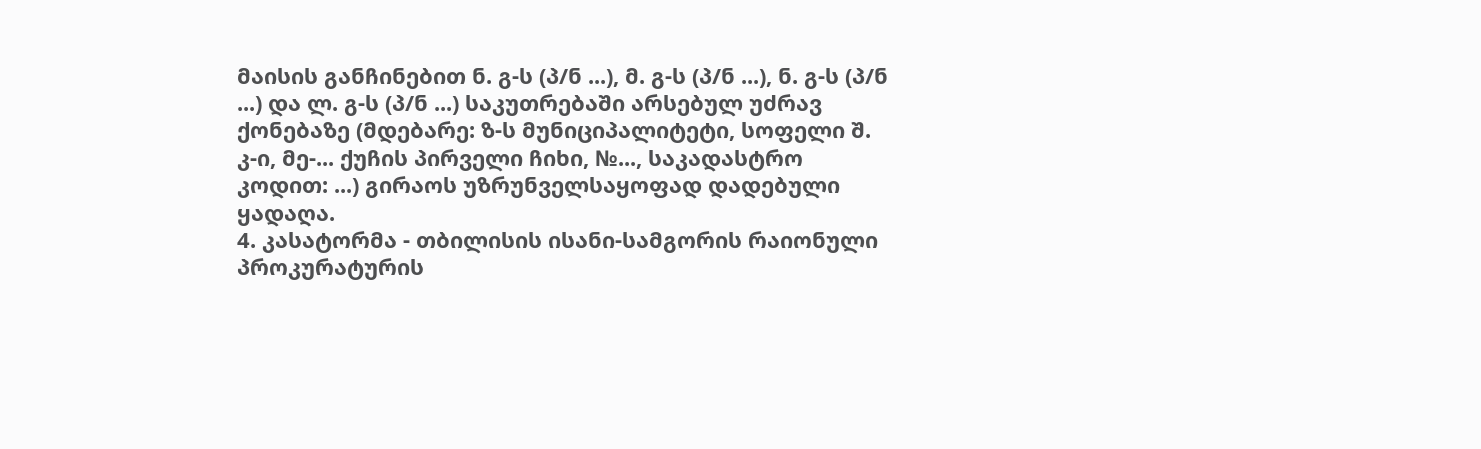მაისის განჩინებით ნ. გ-ს (პ/ნ ...), მ. გ-ს (პ/ნ ...), ნ. გ-ს (პ/ნ ...) და ლ. გ-ს (პ/ნ ...) საკუთრებაში არსებულ უძრავ ქონებაზე (მდებარე: ზ-ს მუნიციპალიტეტი, სოფელი შ. კ-ი, მე-... ქუჩის პირველი ჩიხი, №..., საკადასტრო კოდით: ...) გირაოს უზრუნველსაყოფად დადებული ყადაღა.
4. კასატორმა - თბილისის ისანი-სამგორის რაიონული პროკურატურის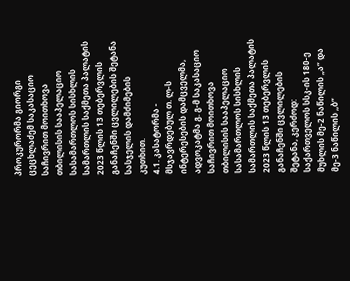პროკურორმა გიორგი ცეცხლაძემ საკასაციო საჩივრით მოითხოვა თბილისის სააპელაციო სასამართლოს სისხლის სამართლის საქმეთა პალატის 2023 წლის 13 თებერვლის განაჩენში ცვლილების შეტანა სასჯელის დამძიმების კუთხით.
4.1. კასატორმა - მსჯავრდებულ თ. ლ-ს ინტერესების დამცველმა, ადვოკატმა გ. გ-მ საკასაციო საჩივრით მოითხოვა თბილისის სააპელაციო სასამართლოს სისხლის სამართლის საქმეთა პალატის 2023 წლის 13 თებერვლის განაჩენში ცვლილების შეტანა, კერძოდ: საქართველოს სსკ-ის 180-ე მუხლის მე-2 ნაწილის „ა“ და მე-3 ნაწილის ,,ბ“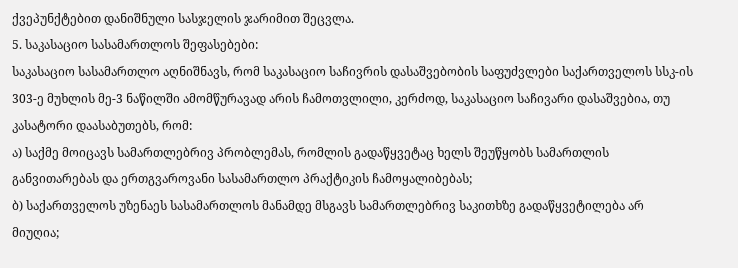ქვეპუნქტებით დანიშნული სასჯელის ჯარიმით შეცვლა.
5. საკასაციო სასამართლოს შეფასებები:
საკასაციო სასამართლო აღნიშნავს, რომ საკასაციო საჩივრის დასაშვებობის საფუძვლები საქართველოს სსკ-ის 303-ე მუხლის მე-3 ნაწილში ამომწურავად არის ჩამოთვლილი, კერძოდ, საკასაციო საჩივარი დასაშვებია, თუ კასატორი დაასაბუთებს, რომ:
ა) საქმე მოიცავს სამართლებრივ პრობლემას, რომლის გადაწყვეტაც ხელს შეუწყობს სამართლის განვითარებას და ერთგვაროვანი სასამართლო პრაქტიკის ჩამოყალიბებას;
ბ) საქართველოს უზენაეს სასამართლოს მანამდე მსგავს სამართლებრივ საკითხზე გადაწყვეტილება არ მიუღია;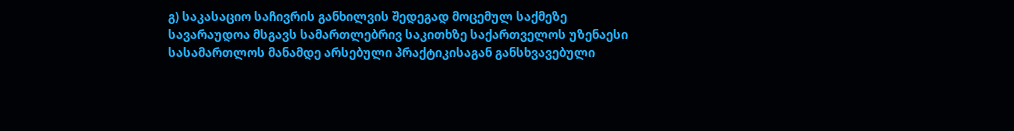გ) საკასაციო საჩივრის განხილვის შედეგად მოცემულ საქმეზე სავარაუდოა მსგავს სამართლებრივ საკითხზე საქართველოს უზენაესი სასამართლოს მანამდე არსებული პრაქტიკისაგან განსხვავებული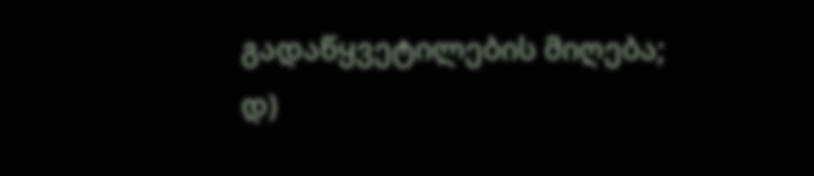გადაწყვეტილების მიღება;
დ)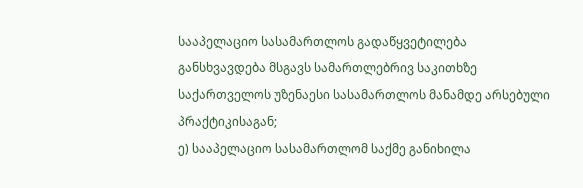სააპელაციო სასამართლოს გადაწყვეტილება განსხვავდება მსგავს სამართლებრივ საკითხზე საქართველოს უზენაესი სასამართლოს მანამდე არსებული პრაქტიკისაგან;
ე) სააპელაციო სასამართლომ საქმე განიხილა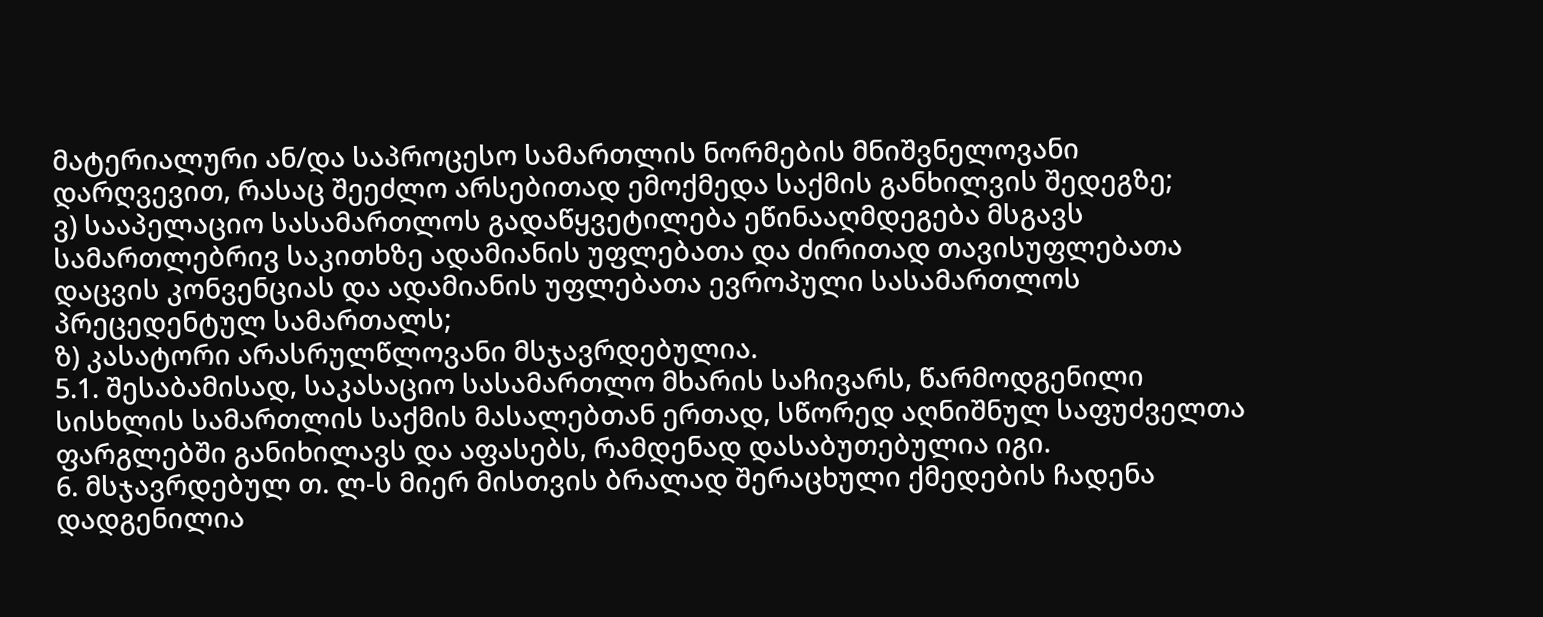მატერიალური ან/და საპროცესო სამართლის ნორმების მნიშვნელოვანი დარღვევით, რასაც შეეძლო არსებითად ემოქმედა საქმის განხილვის შედეგზე;
ვ) სააპელაციო სასამართლოს გადაწყვეტილება ეწინააღმდეგება მსგავს სამართლებრივ საკითხზე ადამიანის უფლებათა და ძირითად თავისუფლებათა დაცვის კონვენციას და ადამიანის უფლებათა ევროპული სასამართლოს პრეცედენტულ სამართალს;
ზ) კასატორი არასრულწლოვანი მსჯავრდებულია.
5.1. შესაბამისად, საკასაციო სასამართლო მხარის საჩივარს, წარმოდგენილი სისხლის სამართლის საქმის მასალებთან ერთად, სწორედ აღნიშნულ საფუძველთა ფარგლებში განიხილავს და აფასებს, რამდენად დასაბუთებულია იგი.
6. მსჯავრდებულ თ. ლ-ს მიერ მისთვის ბრალად შერაცხული ქმედების ჩადენა დადგენილია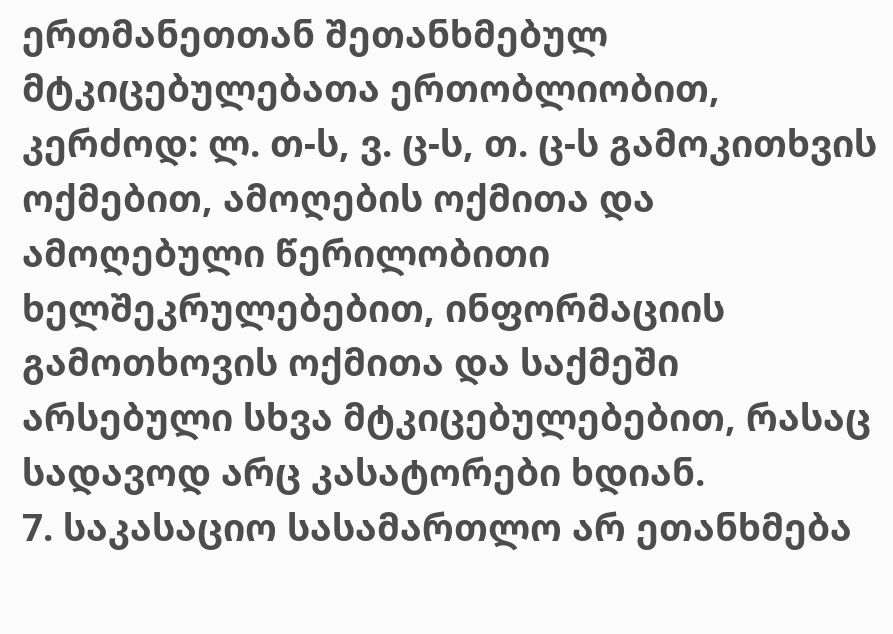ერთმანეთთან შეთანხმებულ მტკიცებულებათა ერთობლიობით, კერძოდ: ლ. თ-ს, ვ. ც-ს, თ. ც-ს გამოკითხვის ოქმებით, ამოღების ოქმითა და ამოღებული წერილობითი ხელშეკრულებებით, ინფორმაციის გამოთხოვის ოქმითა და საქმეში არსებული სხვა მტკიცებულებებით, რასაც სადავოდ არც კასატორები ხდიან.
7. საკასაციო სასამართლო არ ეთანხმება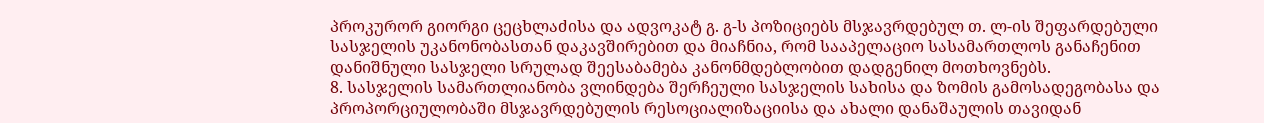პროკურორ გიორგი ცეცხლაძისა და ადვოკატ გ. გ-ს პოზიციებს მსჯავრდებულ თ. ლ-ის შეფარდებული სასჯელის უკანონობასთან დაკავშირებით და მიაჩნია, რომ სააპელაციო სასამართლოს განაჩენით დანიშნული სასჯელი სრულად შეესაბამება კანონმდებლობით დადგენილ მოთხოვნებს.
8. სასჯელის სამართლიანობა ვლინდება შერჩეული სასჯელის სახისა და ზომის გამოსადეგობასა და პროპორციულობაში მსჯავრდებულის რესოციალიზაციისა და ახალი დანაშაულის თავიდან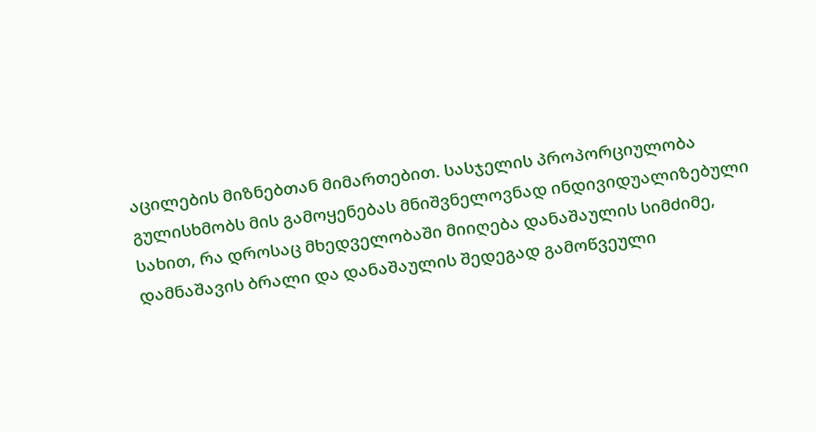აცილების მიზნებთან მიმართებით. სასჯელის პროპორციულობა გულისხმობს მის გამოყენებას მნიშვნელოვნად ინდივიდუალიზებული სახით, რა დროსაც მხედველობაში მიიღება დანაშაულის სიმძიმე, დამნაშავის ბრალი და დანაშაულის შედეგად გამოწვეული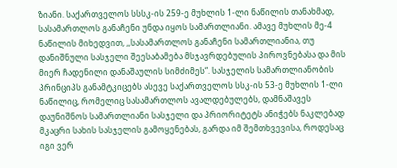ზიანი. საქართველოს სსსკ-ის 259-ე მუხლის 1-ლი ნაწილის თანახმად, სასამართლოს განაჩენი უნდა იყოს სამართლიანი. ამავე მუხლის მე-4 ნაწილის მიხედვით, ,,სასამართლოს განაჩენი სამართლიანია, თუ დანიშნული სასჯელი შეესაბამება მსჯავრდებულის პიროვნებასა და მის მიერ ჩადენილი დანაშაულის სიმძიმეს“. სასჯელის სამართლიანობის პრინციპს განამტკიცებს ასევე საქართველოს სსკ-ის 53-ე მუხლის 1-ლი ნაწილიც, რომელიც სასამართლოს ავალდებულებს, დამნაშავეს დაუნიშნოს სამართლიანი სასჯელი და პრიორიტეტს ანიჭებს ნაკლებად მკაცრი სახის სასჯელის გამოყენებას, გარდა იმ შემთხვევისა, როდესაც იგი ვერ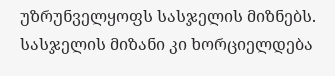უზრუნველყოფს სასჯელის მიზნებს. სასჯელის მიზანი კი ხორციელდება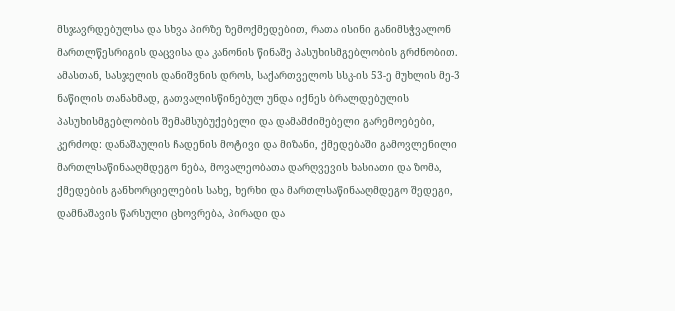მსჯავრდებულსა და სხვა პირზე ზემოქმედებით, რათა ისინი განიმსჭვალონ მართლწესრიგის დაცვისა და კანონის წინაშე პასუხისმგებლობის გრძნობით. ამასთან, სასჯელის დანიშვნის დროს, საქართველოს სსკ-ის 53-ე მუხლის მე-3 ნაწილის თანახმად, გათვალისწინებულ უნდა იქნეს ბრალდებულის პასუხისმგებლობის შემამსუბუქებელი და დამამძიმებელი გარემოებები, კერძოდ: დანაშაულის ჩადენის მოტივი და მიზანი, ქმედებაში გამოვლენილი მართლსაწინააღმდეგო ნება, მოვალეობათა დარღვევის ხასიათი და ზომა, ქმედების განხორციელების სახე, ხერხი და მართლსაწინააღმდეგო შედეგი, დამნაშავის წარსული ცხოვრება, პირადი და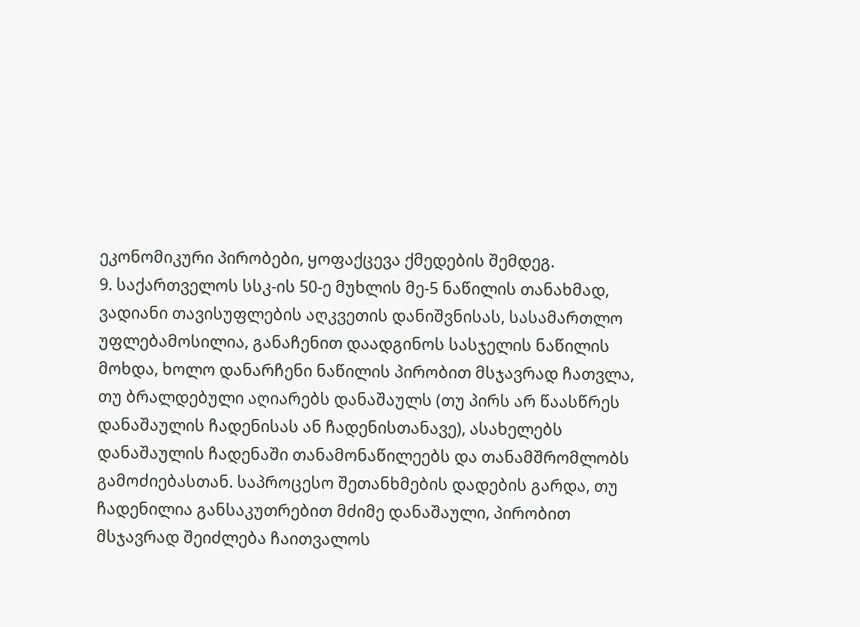ეკონომიკური პირობები, ყოფაქცევა ქმედების შემდეგ.
9. საქართველოს სსკ-ის 50-ე მუხლის მე-5 ნაწილის თანახმად, ვადიანი თავისუფლების აღკვეთის დანიშვნისას, სასამართლო უფლებამოსილია, განაჩენით დაადგინოს სასჯელის ნაწილის მოხდა, ხოლო დანარჩენი ნაწილის პირობით მსჯავრად ჩათვლა, თუ ბრალდებული აღიარებს დანაშაულს (თუ პირს არ წაასწრეს დანაშაულის ჩადენისას ან ჩადენისთანავე), ასახელებს დანაშაულის ჩადენაში თანამონაწილეებს და თანამშრომლობს გამოძიებასთან. საპროცესო შეთანხმების დადების გარდა, თუ ჩადენილია განსაკუთრებით მძიმე დანაშაული, პირობით მსჯავრად შეიძლება ჩაითვალოს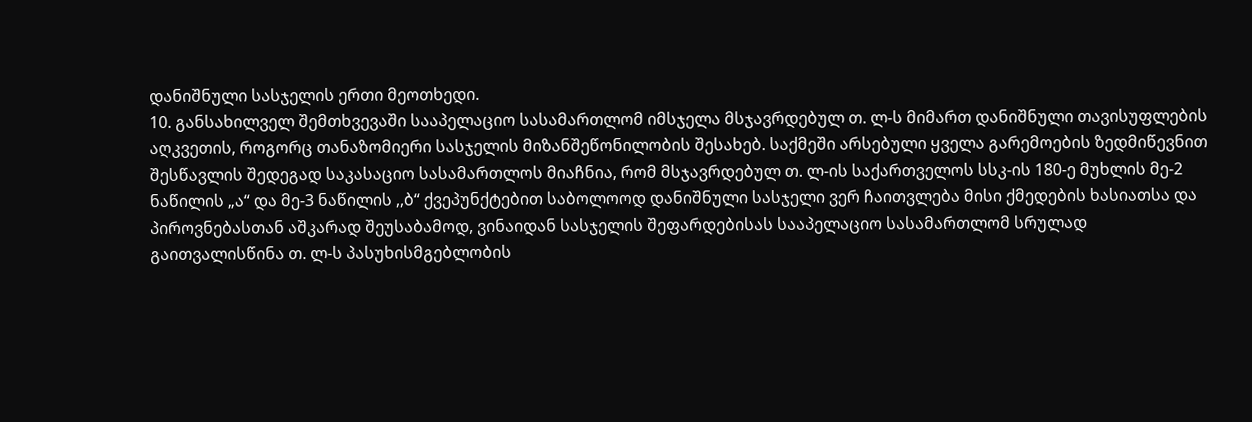დანიშნული სასჯელის ერთი მეოთხედი.
10. განსახილველ შემთხვევაში სააპელაციო სასამართლომ იმსჯელა მსჯავრდებულ თ. ლ-ს მიმართ დანიშნული თავისუფლების აღკვეთის, როგორც თანაზომიერი სასჯელის მიზანშეწონილობის შესახებ. საქმეში არსებული ყველა გარემოების ზედმიწევნით შესწავლის შედეგად საკასაციო სასამართლოს მიაჩნია, რომ მსჯავრდებულ თ. ლ-ის საქართველოს სსკ-ის 180-ე მუხლის მე-2 ნაწილის „ა“ და მე-3 ნაწილის ,,ბ“ ქვეპუნქტებით საბოლოოდ დანიშნული სასჯელი ვერ ჩაითვლება მისი ქმედების ხასიათსა და პიროვნებასთან აშკარად შეუსაბამოდ, ვინაიდან სასჯელის შეფარდებისას სააპელაციო სასამართლომ სრულად გაითვალისწინა თ. ლ-ს პასუხისმგებლობის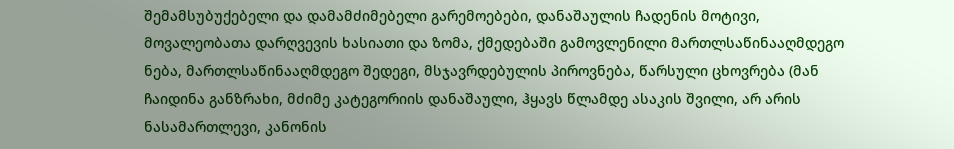შემამსუბუქებელი და დამამძიმებელი გარემოებები, დანაშაულის ჩადენის მოტივი, მოვალეობათა დარღვევის ხასიათი და ზომა, ქმედებაში გამოვლენილი მართლსაწინააღმდეგო ნება, მართლსაწინააღმდეგო შედეგი, მსჯავრდებულის პიროვნება, წარსული ცხოვრება (მან ჩაიდინა განზრახი, მძიმე კატეგორიის დანაშაული, ჰყავს წლამდე ასაკის შვილი, არ არის ნასამართლევი, კანონის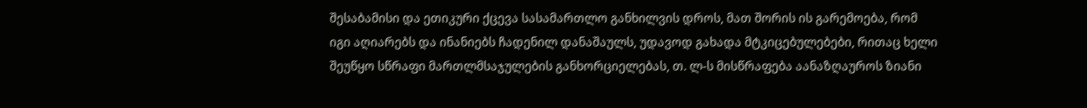შესაბამისი და ეთიკური ქცევა სასამართლო განხილვის დროს, მათ შორის ის გარემოება, რომ იგი აღიარებს და ინანიებს ჩადენილ დანაშაულს, უდავოდ გახადა მტკიცებულებები, რითაც ხელი შეუწყო სწრაფი მართლმსაჯულების განხორციელებას, თ. ლ-ს მისწრაფება აანაზღაუროს ზიანი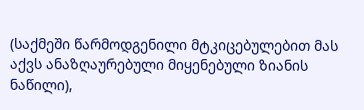(საქმეში წარმოდგენილი მტკიცებულებით მას აქვს ანაზღაურებული მიყენებული ზიანის ნაწილი),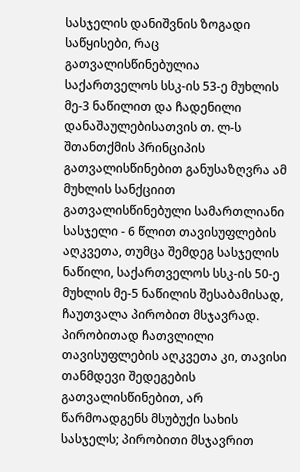სასჯელის დანიშვნის ზოგადი საწყისები, რაც გათვალისწინებულია საქართველოს სსკ-ის 53-ე მუხლის მე-3 ნაწილით და ჩადენილი დანაშაულებისათვის თ. ლ-ს შთანთქმის პრინციპის გათვალისწინებით განუსაზღვრა ამ მუხლის სანქციით გათვალისწინებული სამართლიანი სასჯელი - 6 წლით თავისუფლების აღკვეთა, თუმცა შემდეგ სასჯელის ნაწილი, საქართველოს სსკ-ის 50-ე მუხლის მე-5 ნაწილის შესაბამისად, ჩაუთვალა პირობით მსჯავრად. პირობითად ჩათვლილი თავისუფლების აღკვეთა კი, თავისი თანმდევი შედეგების გათვალისწინებით, არ წარმოადგენს მსუბუქი სახის სასჯელს; პირობითი მსჯავრით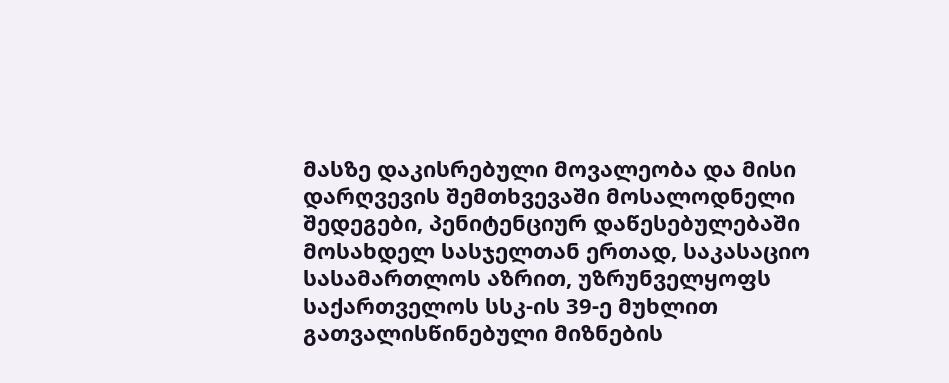მასზე დაკისრებული მოვალეობა და მისი დარღვევის შემთხვევაში მოსალოდნელი შედეგები, პენიტენციურ დაწესებულებაში მოსახდელ სასჯელთან ერთად, საკასაციო სასამართლოს აზრით, უზრუნველყოფს საქართველოს სსკ-ის 39-ე მუხლით გათვალისწინებული მიზნების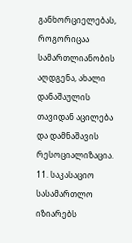განხორციელებას, როგორიცაა სამართლიანობის აღდგენა, ახალი დანაშაულის თავიდან აცილება და დამნაშავის რესოციალიზაცია.
11. საკასაციო სასამართლო იზიარებს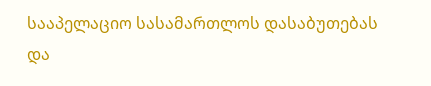სააპელაციო სასამართლოს დასაბუთებას და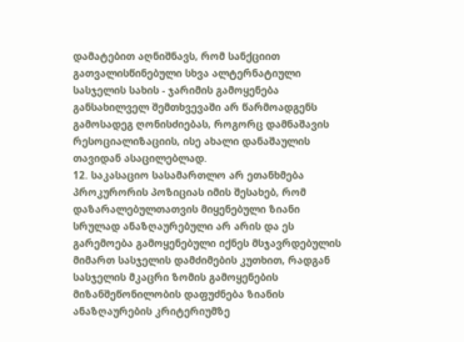დამატებით აღნიშნავს, რომ სანქციით გათვალისწინებული სხვა ალტერნატიული სასჯელის სახის - ჯარიმის გამოყენება განსახილველ შემთხვევაში არ წარმოადგენს გამოსადეგ ღონისძიებას, როგორც დამნაშავის რესოციალიზაციის, ისე ახალი დანაშაულის თავიდან ასაცილებლად.
12. საკასაციო სასამართლო არ ეთანხმება პროკურორის პოზიციას იმის შესახებ, რომ დაზარალებულთათვის მიყენებული ზიანი სრულად ანაზღაურებული არ არის და ეს გარემოება გამოყენებული იქნეს მსჯავრდებულის მიმართ სასჯელის დამძიმების კუთხით, რადგან სასჯელის მკაცრი ზომის გამოყენების მიზანშეწონილობის დაფუძნება ზიანის ანაზღაურების კრიტერიუმზე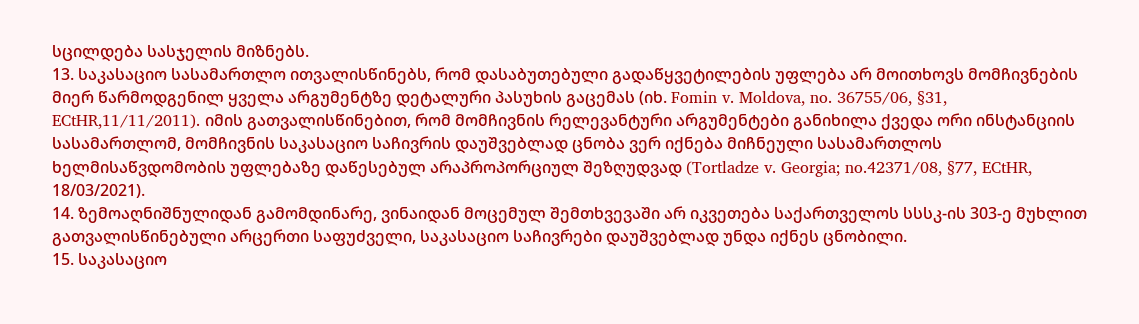სცილდება სასჯელის მიზნებს.
13. საკასაციო სასამართლო ითვალისწინებს, რომ დასაბუთებული გადაწყვეტილების უფლება არ მოითხოვს მომჩივნების მიერ წარმოდგენილ ყველა არგუმენტზე დეტალური პასუხის გაცემას (იხ. Fomin v. Moldova, no. 36755/06, §31, ECtHR,11/11/2011). იმის გათვალისწინებით, რომ მომჩივნის რელევანტური არგუმენტები განიხილა ქვედა ორი ინსტანციის სასამართლომ, მომჩივნის საკასაციო საჩივრის დაუშვებლად ცნობა ვერ იქნება მიჩნეული სასამართლოს ხელმისაწვდომობის უფლებაზე დაწესებულ არაპროპორციულ შეზღუდვად (Tortladze v. Georgia; no.42371/08, §77, ECtHR, 18/03/2021).
14. ზემოაღნიშნულიდან გამომდინარე, ვინაიდან მოცემულ შემთხვევაში არ იკვეთება საქართველოს სსსკ-ის 303-ე მუხლით გათვალისწინებული არცერთი საფუძველი, საკასაციო საჩივრები დაუშვებლად უნდა იქნეს ცნობილი.
15. საკასაციო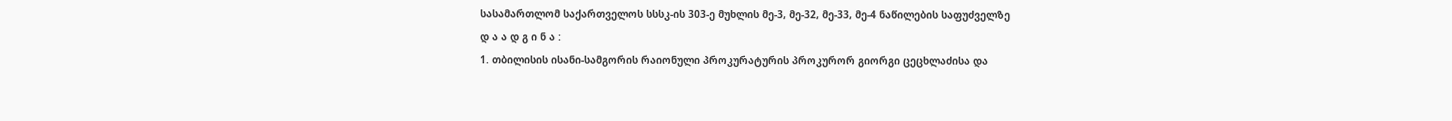სასამართლომ საქართველოს სსსკ-ის 303-ე მუხლის მე-3, მე-32, მე-33, მე-4 ნაწილების საფუძველზე
დ ა ა დ გ ი ნ ა :
1. თბილისის ისანი-სამგორის რაიონული პროკურატურის პროკურორ გიორგი ცეცხლაძისა და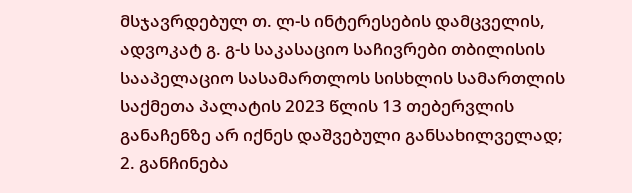მსჯავრდებულ თ. ლ-ს ინტერესების დამცველის, ადვოკატ გ. გ-ს საკასაციო საჩივრები თბილისის სააპელაციო სასამართლოს სისხლის სამართლის საქმეთა პალატის 2023 წლის 13 თებერვლის განაჩენზე არ იქნეს დაშვებული განსახილველად;
2. განჩინება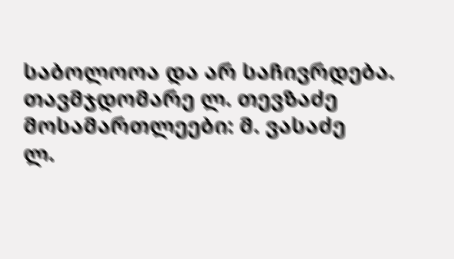საბოლოოა და არ საჩივრდება.
თავმჯდომარე ლ. თევზაძე
მოსამართლეები: მ. ვასაძე
ლ.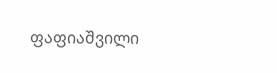ფაფიაშვილი